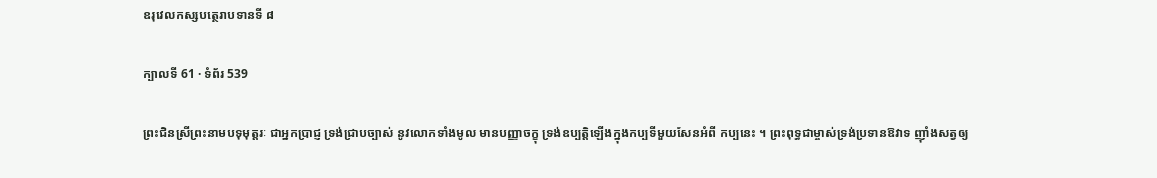ឧរុវេលកស្សបត្ថេរាបទានទី ៨

ក្បាលទី 61 · ទំព័រ 539

ព្រះជិនស្រីព្រះនាមបទុមុត្តរៈ ជាអ្នកប្រាជ្ញ ទ្រង់ជ្រាបច្បាស់ នូវលោកទាំងមូល មានបញ្ញាចក្ខុ ទ្រង់ឧប្បត្តិឡើងក្នុងកប្បទីមួយសែនអំពី កប្បនេះ ។ ព្រះពុទ្ធជាម្ចាស់ទ្រង់ប្រទានឱវាទ ញ៉ាំងសត្វឲ្យ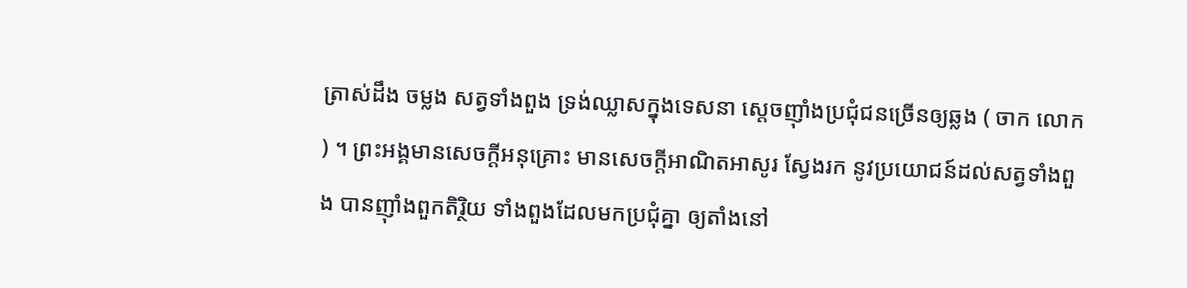ត្រាស់ដឹង ចម្លង សត្វទាំងពួង ទ្រង់ឈ្លាសក្នុងទេសនា ស្តេចញ៉ាំងប្រជុំជនច្រើនឲ្យឆ្លង ( ចាក លោក ) ។ ព្រះអង្គមានសេចក្តីអនុគ្រោះ មានសេចក្តីអាណិតអាសូរ ស្វែងរក នូវប្រយោជន៍ដល់សត្វទាំងពួង បានញ៉ាំងពួកតិរ្ថិយ ទាំងពួងដែលមកប្រជុំគ្នា ឲ្យតាំងនៅ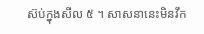ស៊ប់ក្នុងសីល ៥ ។ សាសនានេះមិនវឹក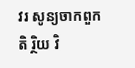វរ សូន្យចាកពួកតិ រ្ថិយ វិ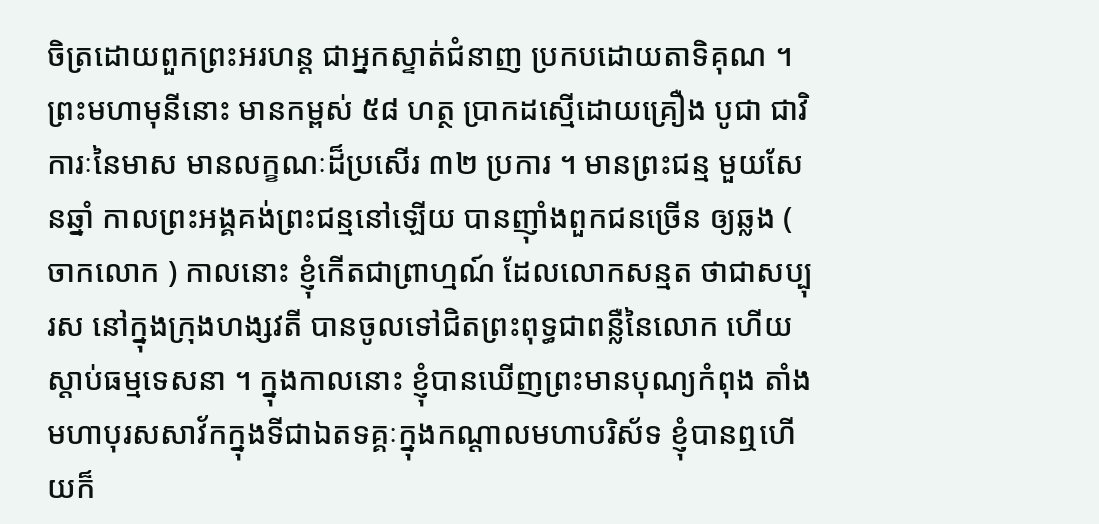ចិត្រដោយពួកព្រះអរហន្ត ជាអ្នកស្ទាត់ជំនាញ ប្រកបដោយតាទិគុណ ។ ព្រះមហាមុនីនោះ មានកម្ពស់ ៥៨ ហត្ថ ប្រាកដស្មើដោយគ្រឿង បូជា ជាវិការៈនៃមាស មានលក្ខណៈដ៏ប្រសើរ ៣២ ប្រការ ។ មានព្រះជន្ម មួយសែនឆ្នាំ កាលព្រះអង្គគង់ព្រះជន្មនៅឡើយ បានញ៉ាំងពួកជនច្រើន ឲ្យឆ្លង ( ចាកលោក ) កាលនោះ ខ្ញុំកើតជាព្រាហ្មណ៍ ដែលលោកសន្មត ថាជាសប្បុរស នៅក្នុងក្រុងហង្សវតី បានចូលទៅជិតព្រះពុទ្ធជាពន្លឺនៃលោក ហើយស្តាប់ធម្មទេសនា ។ ក្នុងកាលនោះ ខ្ញុំបានឃើញព្រះមានបុណ្យកំពុង តាំងមហាបុរសសាវ័កក្នុងទីជាឯតទគ្គៈក្នុងកណ្តាលមហាបរិស័ទ ខ្ញុំបានឮហើយក៏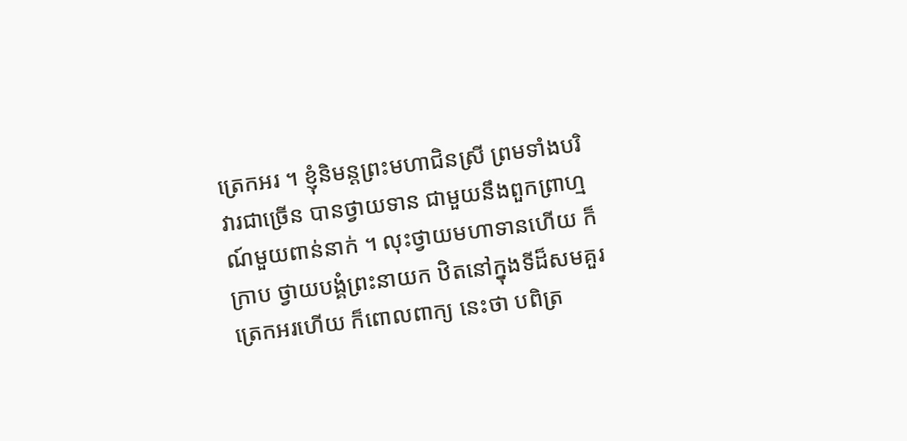ត្រេកអរ ។ ខ្ញុំនិមន្តព្រះមហាជិនស្រី ព្រមទាំងបរិវារជាច្រើន បានថ្វាយទាន ជាមួយនឹងពួកព្រាហ្មណ៍មួយពាន់នាក់ ។ លុះថ្វាយមហាទានហើយ ក៏ក្រាប ថ្វាយបង្គំព្រះនាយក ឋិតនៅក្នុងទីដ៏សមគួរ ត្រេកអរហើយ ក៏ពោលពាក្យ នេះថា បពិត្រ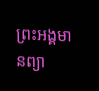ព្រះអង្គមានព្យា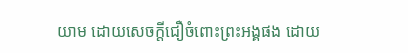យាម ដោយសេចក្តីជឿចំពោះព្រះអង្គផង ដោយ